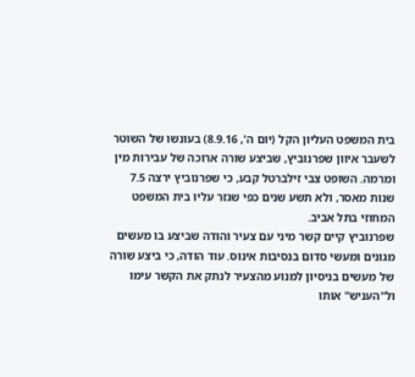בית המשפט העליון הקל (יום ה', 8.9.16) בעונשו של השוטר לשעבר איוון שפרנוביץ, שביצע שורה ארוכה של עבירות מין ומרמה. השופט צבי זילברטל קבע, כי שפרנוביץ ירצה 7.5 שנות מאסר, ולא תשע שנים כפי שגזר עליו בית המשפט המחוזי בתל אביב.
שפרנוביץ קיים קשר מיני עם צעיר והודה שביצע בו מעשים מגונים ומעשי סדום בנסיבות אינוס. עוד הודה, כי ביצע שורה של מעשים בניסיון למנוע מהצעיר לנתק את הקשר עימו ול"העניש" אותו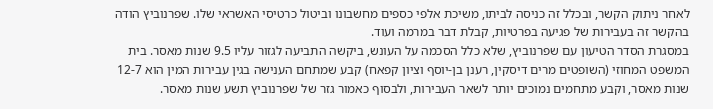לאחר ניתוק הקשר, ובכלל זה כניסה לביתו, משיכת אלפי כספים מחשבונו וביטול כרטיסי האשראי שלו. שפרנוביץ הודה בהקשר זה בעבירות של פגיעה בפרטיות, קבלת דבר במרמה ועוד.
במסגרת הסדר הטיעון עם שפרנוביץ, שלא כלל הסכמה על העונש, ביקשה התביעה לגזור עליו 9.5 שנות מאסר. בית המשפט המחוזי (השופטים מרים דיסקין, רענן בן-יוסף וציון קפאח) קבע שמתחם הענישה בגין עבירות המין הוא 12-7 שנות מאסר, וקבע מתחמים נמוכים יותר לשאר העבירות, ולבסוף כאמור גזר של שפרנוביץ תשע שנות מאסר.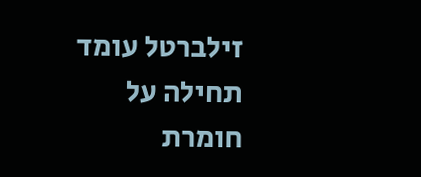זילברטל עומד תחילה על חומרת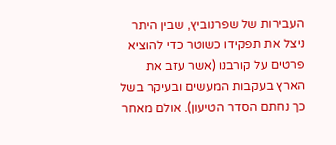העבירות של שפרנוביץ, שבין היתר ניצל את תפקידו כשוטר כדי להוציא פרטים על קורבנו (אשר עזב את הארץ בעקבות המעשים ובעיקר בשל כך נחתם הסדר הטיעון). אולם מאחר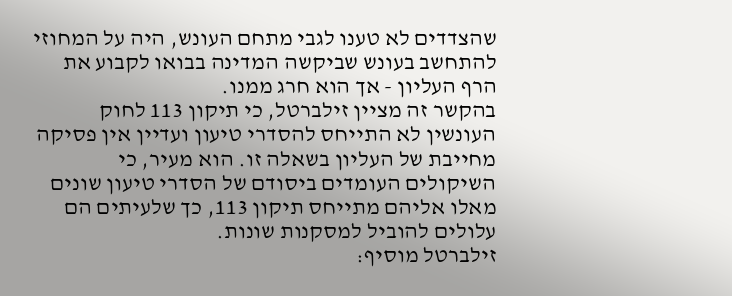שהצדדים לא טענו לגבי מתחם העונש, היה על המחוזי להתחשב בעונש שביקשה המדינה בבואו לקבוע את הרף העליון - אך הוא חרג ממנו.
בהקשר זה מציין זילברטל, כי תיקון 113 לחוק העונשין לא התייחס להסדרי טיעון ועדיין אין פסיקה מחייבת של העליון בשאלה זו. הוא מעיר, כי השיקולים העומדים ביסודם של הסדרי טיעון שונים מאלו אליהם מתייחס תיקון 113, כך שלעיתים הם עלולים להוביל למסקנות שונות.
זילברטל מוסיף: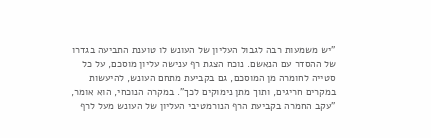"יש משמעות רבה לגבול העליון של העונש לו טוענת התביעה בגדרו של ההסדר עם הנאשם. נוכח הצגת רף ענישה עליון מוסכם, על כל סטייה לחומרה מן המוסכם, גם בקביעת מתחם העונש, להיעשות במקרים חריגים, ותוך מתן נימוקים לכך". במקרה הנוכחי, הוא אומר, "עקב החמרה בקביעת הרף הנורמטיבי העליון של העונש מעל לרף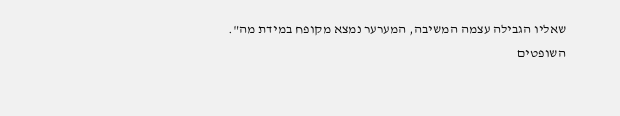שאליו הגבילה עצמה המשיבה, המערער נמצא מקופח במידת מה".
השופטים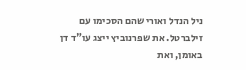ניל הנדל ואורי שהם הסכימו עם זילברטל. את שפרנוביץ ייצג עו"ד דן באומן, ואת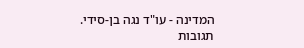המדינה - עו"ד נגה בן-סידי.
תגובות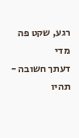רגע, שקט פה מדי
דעתך חשובה - תהיו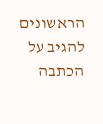הראשונים להגיב על הכתבה